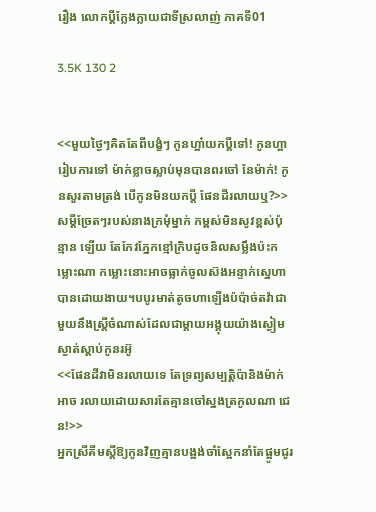រឿង លោកប្ដីក្លែងក្លាយជាទីស្រលាញ់ ភាគទី01

3.5K 130 2


<<មួយថ្ងៃៗគិតតែពីបង្ខំៗ កូនហ្អា៎យកប្ដីទៅ! កូនហ្អារៀបការទៅ ម៉ាក់ខ្លាចស្លាប់មុនបានពរចៅ នែម៉ាក់! កូនសួរតាមត្រង់ បើកូនមិនយកប្ដី ផែនដីរលាយឬ?>>
សម្ដីច្រែតៗរបស់នាងក្រមុំម្នាក់ កម្ពស់មិនសូវខ្ពស់ប៉ុន្មាន ឡើយ តែកែវភ្នែកខ្មៅក្រិបដូចនិលសម្លឹងប៉ះកម្លោះណា កម្លោះនោះអាចធ្លាក់ចូលស៊ងអន្ទាក់ស្នេហាបានដោយងាយ។បបូរមាត់តូចហាឡើងប៉ប៉ាច់តវ៉ាជាមួយនឹងស្រ្តីចំណាស់ដែលជាម្ដាយអង្គុយយ៉ាងស្ងៀមស្ងាត់ស្ដាប់កូនរអ៊ូ
<<ផែនដីវាមិនរលាយទេ តែទ្រព្យសម្បត្តិប៉ានិងម៉ាក់អាច រលាយដោយសារតែគ្មានចៅស្នងត្រកូលណា ជេន!>>
អ្នកស្រីគីមស្ដីឱ្យកូនវិញគ្មានបង្អង់ចាំស្អែកនាំតែផ្អូមជូរ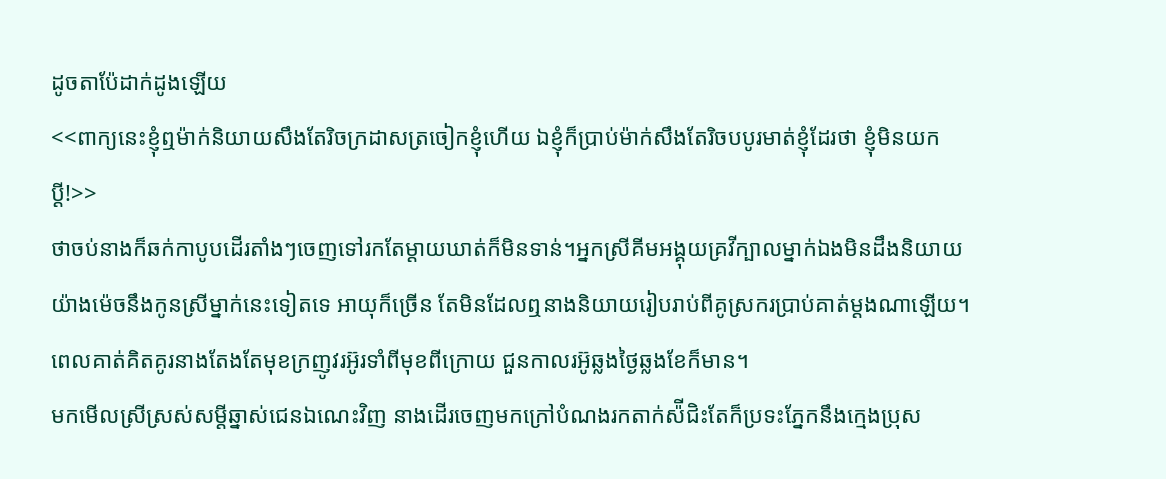ដូចតាប៉ែដាក់ដូងឡើយ
<<ពាក្យនេះខ្ញុំឮម៉ាក់និយាយសឹងតែរិចក្រដាសត្រចៀកខ្ញុំហើយ ឯខ្ញុំក៏ប្រាប់ម៉ាក់សឹងតែរិចបបូរមាត់ខ្ញុំដែរថា ខ្ញុំមិនយកប្ដី!>>
ថាចប់នាងក៏ឆក់កាបូបដើរតាំងៗចេញទៅរកតែម្ដាយឃាត់ក៏មិនទាន់។អ្នកស្រីគីមអង្គុយគ្រវីក្បាលម្នាក់ឯងមិនដឹងនិយាយយ៉ាងម៉េចនឹងកូនស្រីម្នាក់នេះទៀតទេ អាយុក៏ច្រើន តែមិនដែលឮនាងនិយាយរៀបរាប់ពីគូស្រករប្រាប់គាត់ម្ដងណាឡើយ។ពេលគាត់គិតគូរនាងតែងតែមុខក្រញូវរអ៊ូរទាំពីមុខពីក្រោយ ជួនកាលរអ៊ូឆ្លងថ្ងៃឆ្លងខែក៏មាន។
មកមើលស្រីស្រស់សម្ដីឆ្នាស់ជេនឯណេះវិញ នាងដើរចេញមកក្រៅបំណងរកតាក់ស៉ីជិះតែក៏ប្រទះភ្នែកនឹងក្មេងប្រុស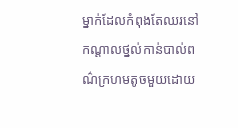ម្នាក់ដែលកំពុងតែឈរនៅកណ្ដាលថ្នល់កាន់បាល់ពណ៌ក្រហមតូចមួយដោយ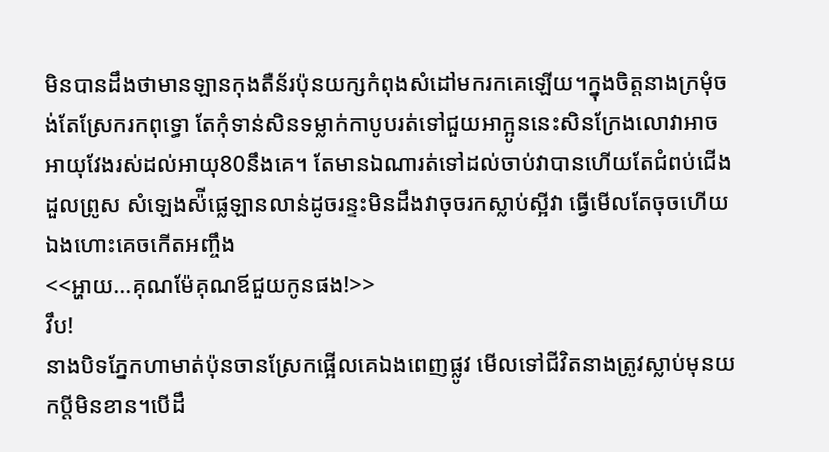មិនបានដឹងថាមានឡានកុងតឺន័រប៉ុនយក្សកំពុងសំដៅមករកគេឡើយ។ក្នុងចិត្តនាងក្រមុំចង់តែស្រែករកពុទ្ធោ តែកុំទាន់សិនទម្លាក់កាបូបរត់ទៅជួយអាក្អូននេះសិនក្រែងលោវាអាចអាយុវែងរស់ដល់អាយុ80នឹងគេ។ តែមានឯណារត់ទៅដល់ចាប់វាបានហើយតែជំពប់ជើងដួលព្រូស សំឡេងស៉ីផ្លេឡានលាន់ដូចរន្ទះមិនដឹងវាចុចរកស្លាប់ស្អីវា ធ្វើមើលតែចុចហើយឯងហោះគេចកើតអញ្ចឹង
<<អ្ហាយ...គុណម៉ែគុណឪជួយកូនផង!>>
វឹប!
នាងបិទភ្នែកហាមាត់ប៉ុនចានស្រែកផ្អើលគេឯងពេញផ្លូវ មើលទៅជីវិតនាងត្រូវស្លាប់មុនយកប្ដីមិនខាន។បើដឹ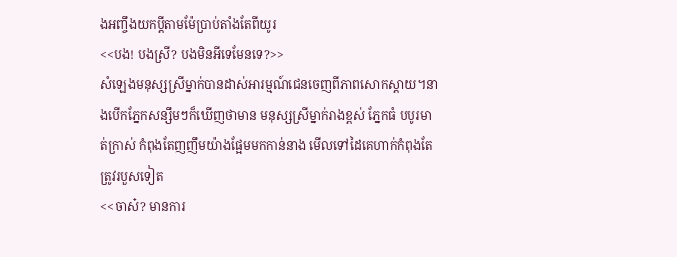ងអញ្ចឹងយកប្ដីតាមម៉ែប្រាប់តាំងតែពីយូរ
<<បង! បងស្រី? បងមិនអីទេមែនទេ?>>
សំឡេងមនុស្សស្រីម្នាក់បានដាស់អារម្មណ៍ជេនចេញពីភាពសោកស្ដាយ។នាងបើកភ្នែកសន្សឹមៗក៏ឃើញថាមាន មនុស្សស្រីម្នាក់រាងខ្ពស់ ភ្នែកធំ បបូរមាត់ក្រាស់ កំពុងតែញញឹមយ៉ាងផ្អែមមកកាន់នាង មើលទៅដៃគេហាក់កំពុងតែ ត្រូវរបួសទៀត
<<ចាស៎? មានការ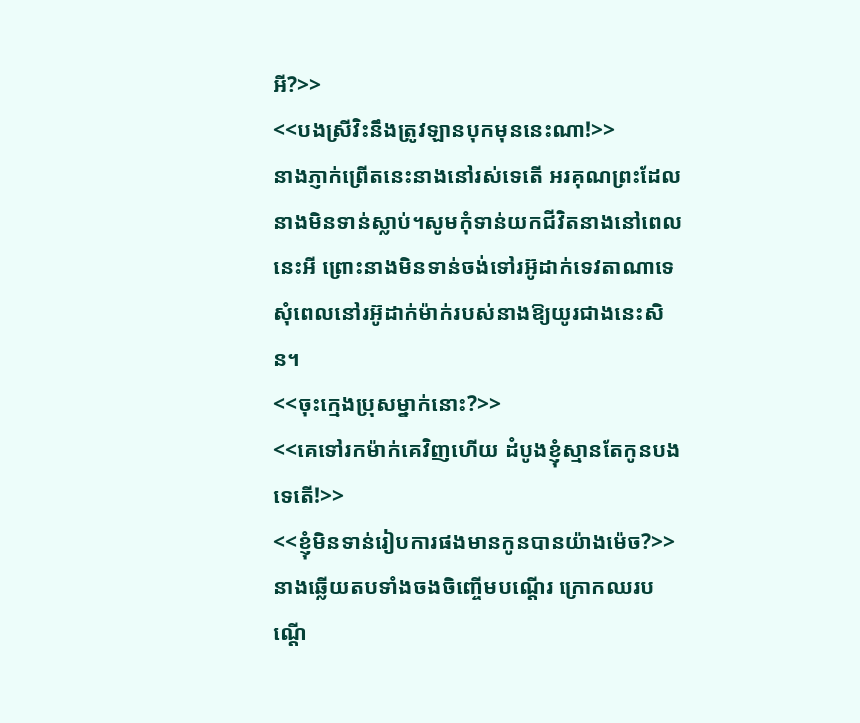អី?>>
<<បងស្រីវិះនឹងត្រូវឡានបុកមុននេះណា!>>
នាងភ្ញាក់ព្រើតនេះនាងនៅរស់ទេតើ អរគុណព្រះដែលនាងមិនទាន់ស្លាប់។សូមកុំទាន់យកជីវិតនាងនៅពេលនេះអី ព្រោះនាងមិនទាន់ចង់ទៅរអ៊ូដាក់ទេវតាណាទេ សុំពេលនៅរអ៊ូដាក់ម៉ាក់របស់នាងឱ្យយូរជាងនេះសិន។
<<ចុះក្មេងប្រុសម្នាក់នោះ?>>
<<គេទៅរកម៉ាក់គេវិញហើយ ដំបូងខ្ញុំស្មានតែកូនបងទេតើ!>>
<<ខ្ញុំមិនទាន់រៀបការផងមានកូនបានយ៉ាងម៉េច?>>
នាងឆ្លើយតបទាំងចងចិញ្ចើមបណ្ដើរ ក្រោកឈរបណ្ដើ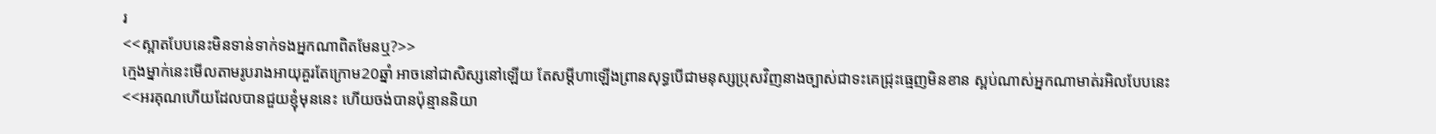រ
<<ស្អាតបែបនេះមិនទាន់ទាក់ទងអ្នកណាពិតមែនឬ?>>
ក្មេងម្នាក់នេះមើលតាមរូបរាងអាយុគួរតែក្រោម20ឆ្នាំ អាចនៅជាសិស្សនៅឡើយ តែសម្ដីហាឡើងព្រានសុទ្ធបើជាមនុស្សប្រុសវិញនាងច្បាស់ជាទះគេជ្រុះធ្មេញមិនខាន ស្អប់ណាស់អ្នកណាមាត់រអិលបែបនេះ
<<អរគុណហើយដែលបានជួយខ្ញុំមុននេះ ហើយចង់បានប៉ុន្មាននិយា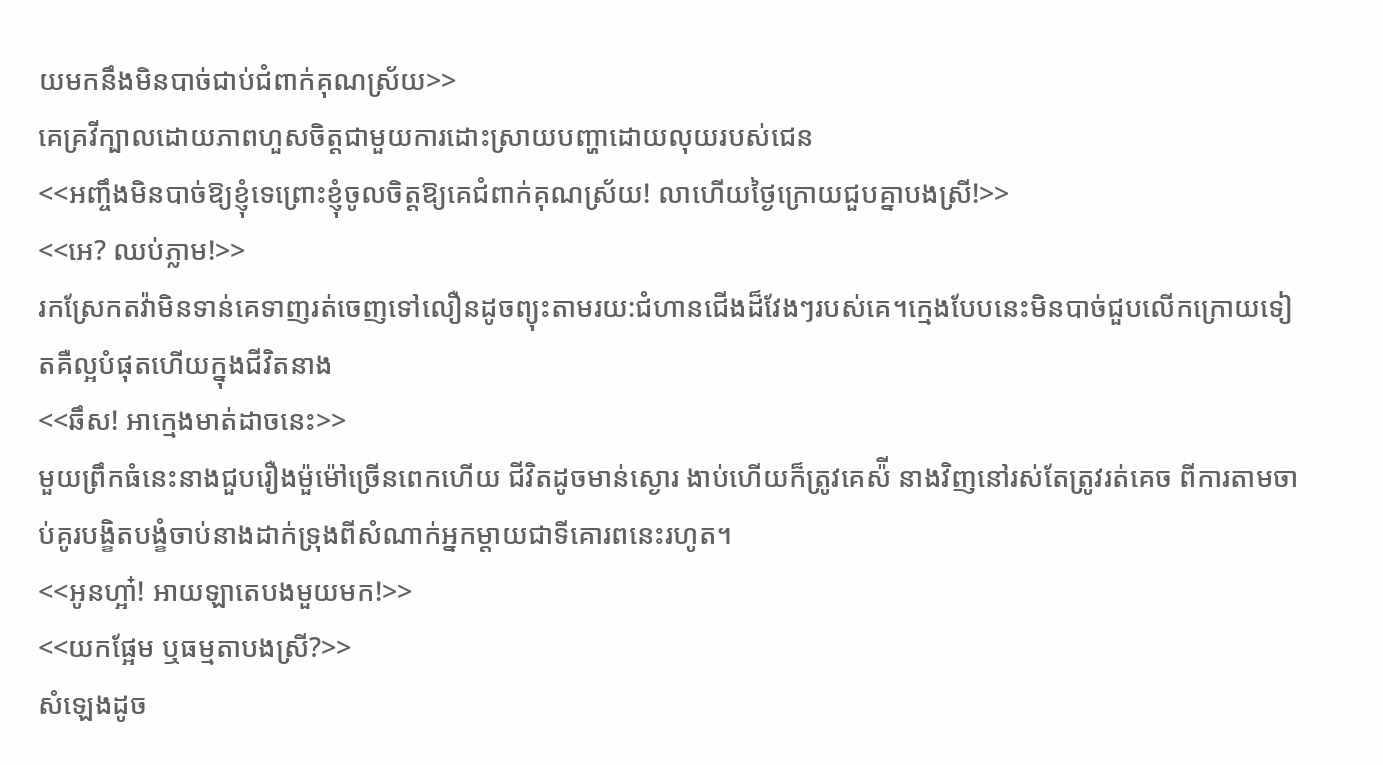យមកនឹងមិនបាច់ជាប់ជំពាក់គុណស្រ័យ>>
គេគ្រវីក្បាលដោយភាពហួសចិត្តជាមួយការដោះស្រាយបញ្ហាដោយលុយរបស់ជេន
<<អញ្ចឹងមិនបាច់ឱ្យខ្ញុំទេព្រោះខ្ញុំចូលចិត្តឱ្យគេជំពាក់គុណស្រ័យ! លាហើយថ្ងៃក្រោយជួបគ្នាបងស្រី!>>
<<អេ? ឈប់ភ្លាម!>>
រកស្រែកតវ៉ាមិនទាន់គេទាញរត់ចេញទៅលឿនដូចព្យុះតាមរយ:ជំហានជើងដ៏វែងៗរបស់គេ។ក្មេងបែបនេះមិនបាច់ជួបលើកក្រោយទៀតគឺល្អបំផុតហើយក្នុងជីវិតនាង
<<ឆឹស! អាក្មេងមាត់ដាចនេះ>>
មួយព្រឹកធំនេះនាងជួបរឿងម៉ួម៉ៅច្រើនពេកហើយ ជីវិតដូចមាន់ស្ងោរ ងាប់ហើយក៏ត្រូវគេស៉ី នាងវិញនៅរស់តែត្រូវរត់គេច ពីការតាមចាប់គូរបង្ខិតបង្ខំចាប់នាងដាក់ទ្រុងពីសំណាក់អ្នកម្ដាយជាទីគោរពនេះរហូត។
<<អូនហ្អា៎! អាយឡាតេបងមួយមក!>>
<<យកផ្អែម ឬធម្មតាបងស្រី?>>
សំឡេងដូច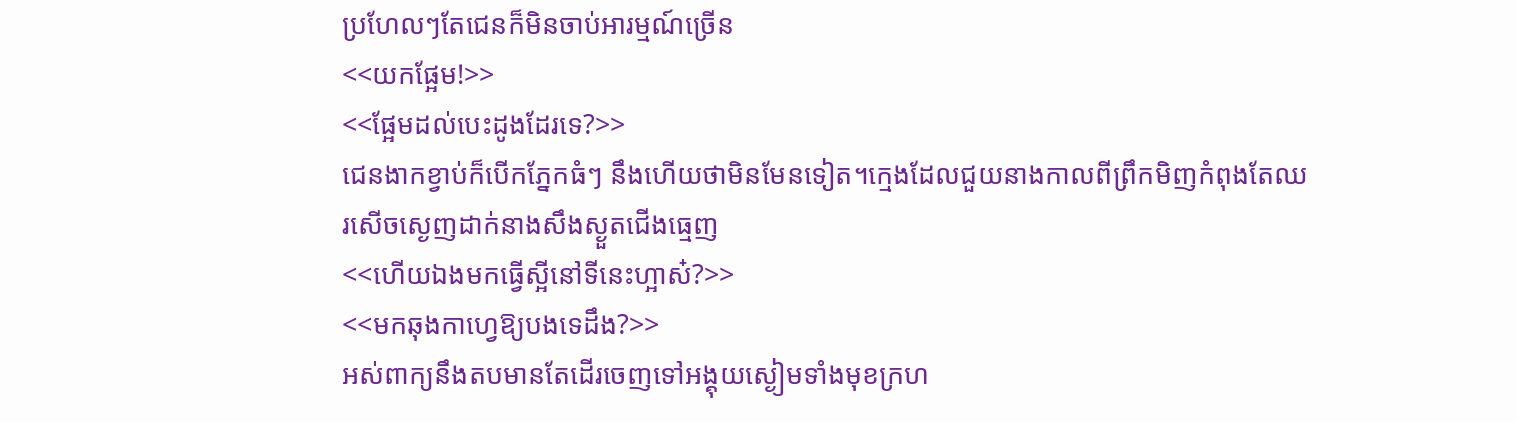ប្រហែលៗតែជេនក៏មិនចាប់អារម្មណ៍ច្រើន
<<យកផ្អែម!>>
<<ផ្អែមដល់បេះដូងដែរទេ?>>
ជេនងាកខ្វាប់ក៏បើកភ្នែកធំៗ នឹងហើយថាមិនមែនទៀត។ក្មេងដែលជួយនាងកាលពីព្រឹកមិញកំពុងតែឈរសើចស្ងេញដាក់នាងសឹងស្ងួតជើងធ្មេញ
<<ហើយឯងមកធ្វើស្អីនៅទីនេះហ្អាស៎?>>
<<មកឆុងកាហ្វេឱ្យបងទេដឹង?>>
អស់ពាក្យនឹងតបមានតែដើរចេញទៅអង្គុយស្ងៀមទាំងមុខក្រហ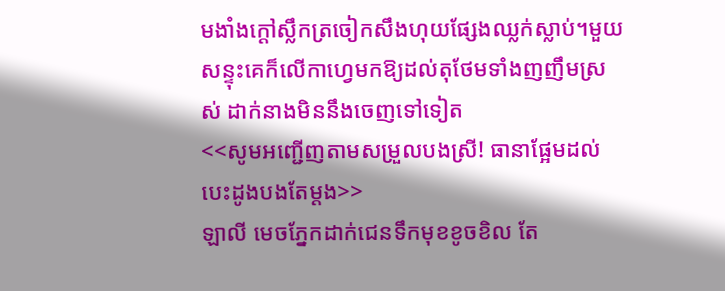មងាំងក្ដៅស្លឹកត្រចៀកសឹងហុយផ្សែងឈ្លក់ស្លាប់។មួយសន្ទុះគេក៏លើកាហ្វេមកឱ្យដល់តុថែមទាំងញញឹមស្រស់ ដាក់នាងមិននឹងចេញទៅទៀត
<<សូមអញ្ជើញតាមសម្រួលបងស្រី! ធានាផ្អែមដល់បេះដូងបងតែម្ដង>>
ឡាលី មេចភ្នែកដាក់ជេនទឹកមុខខូចខិល តែ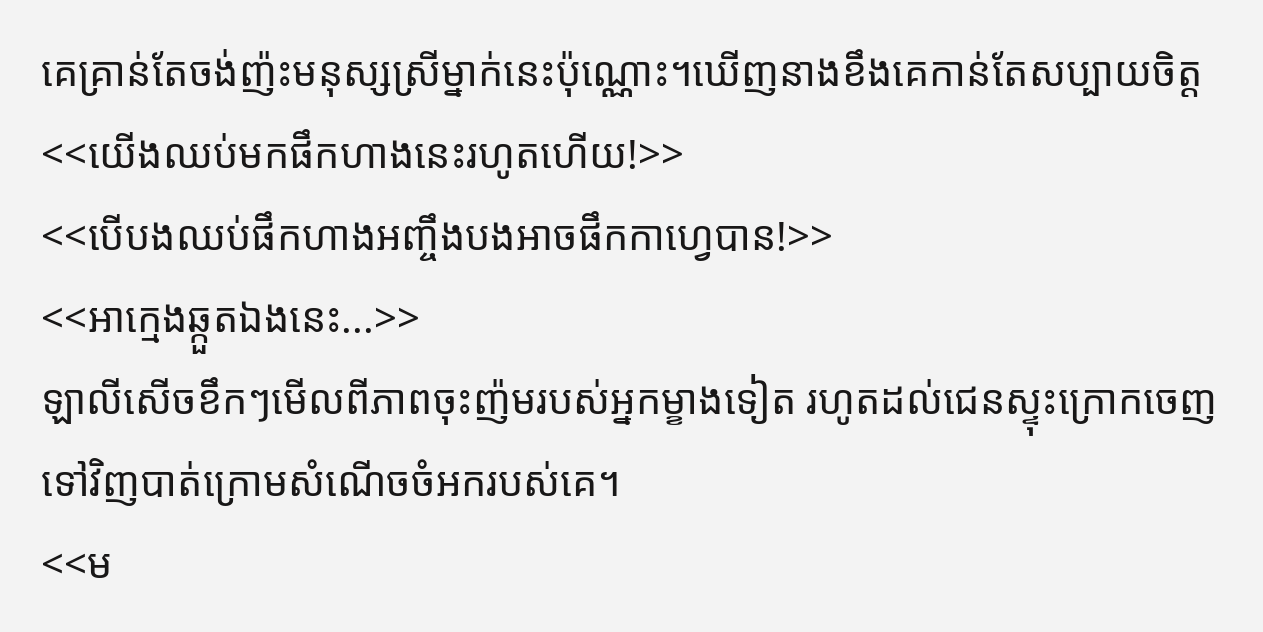គេគ្រាន់តែចង់ញ៉ះមនុស្សស្រីម្នាក់នេះប៉ុណ្ណោះ។ឃើញនាងខឹងគេកាន់តែសប្បាយចិត្ត
<<យើងឈប់មកផឹកហាងនេះរហូតហើយ!>>
<<បើបងឈប់ផឹកហាងអញ្ចឹងបងអាចផឹកកាហ្វេបាន!>>
<<អាក្មេងឆ្កួតឯងនេះ...>>
ឡាលីសើចខឹកៗមើលពីភាពចុះញ៉មរបស់អ្នកម្ខាងទៀត រហូតដល់ជេនស្ទុះក្រោកចេញទៅវិញបាត់ក្រោមសំណើចចំអករបស់គេ។
<<ម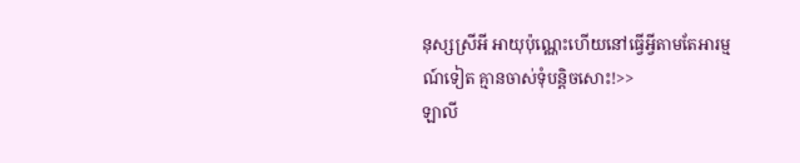នុស្សស្រីអី អាយុប៉ុណ្ណេះហើយនៅធ្វើអ្វីតាមតែអារម្មណ៍ទៀត គ្មានចាស់ទុំបន្តិចសោះ!>>
ឡាលី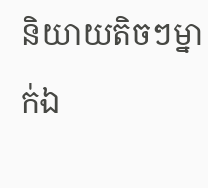និយាយតិចៗម្នាក់ឯ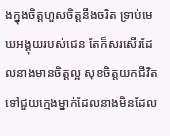ងក្នុងចិត្តហួសចិត្តនឹងចរិត ទ្រាប់មេឃអង្គុយរបស់ជេន តែក៏សរសើរដែលនាងមានចិត្តល្អ សុខចិត្តយកជីវិតទៅជួយក្មេងម្នាក់ដែលនាងមិនដែល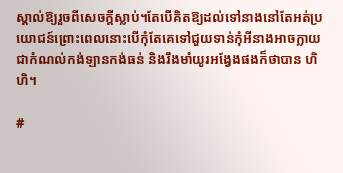ស្គាល់ឱ្យរួចពីសេចក្ដីស្លាប់។តែបើគិតឱ្យដល់ទៅនាងនៅតែអត់ប្រយោជន៍ព្រោះពេលនោះបើកុំតែគេទៅជួយទាន់កុំអីនាងអាចក្លាយជាកំណល់កង់ឡានកង់ធន់ និងរឹងមាំយូរអង្វែងផងក៏ថាបាន ហិហិ។

#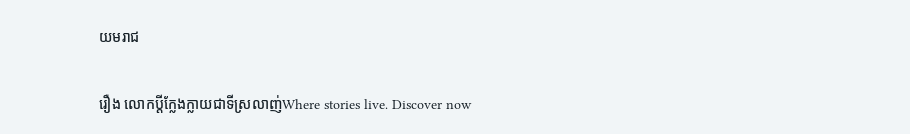យមរាជ

រឿង លោកប្ដីក្លែងក្លាយជាទីស្រលាញ់Where stories live. Discover now